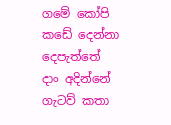ගමේ කෝපි කඩේ දෙන්නා දෙපැත්තේ දාං අදින්නේ
ගැටව් කතා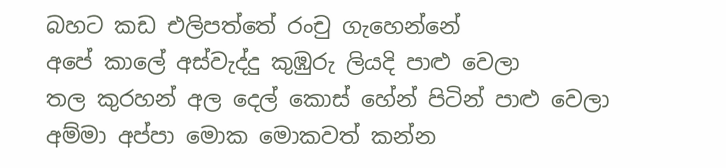බහට කඩ එලිපත්තේ රංචු ගැහෙන්නේ
අපේ කාලේ අස්වැද්දු කුඹුරු ලියදි පාළු වෙලා
තල කුරහන් අල දෙල් කොස් හේන් පිටින් පාළු වෙලා
අම්මා අප්පා මොක මොකවත් කන්න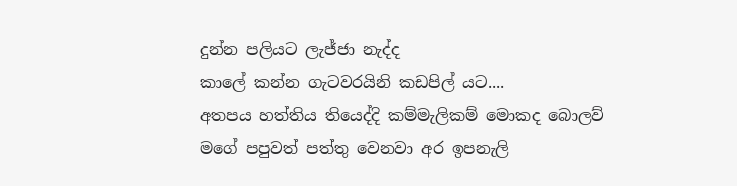දුන්න පලියට ලැජ්ජා නැද්ද
කාලේ කන්න ගැටවරයිනි කඩපිල් යට....
අතපය හත්තිය තියෙද්දි කම්මැලිකම් මොකද බොලව්
මගේ පපුවත් පත්තු වෙනවා අර ඉපනැලි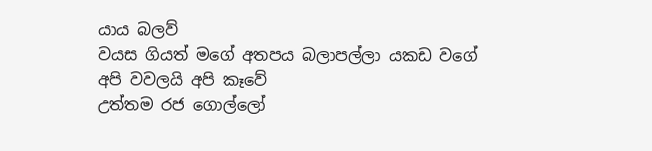යාය බලව්
වයස ගියත් මගේ අතපය බලාපල්ලා යකඩ වගේ
අපි වවලයි අපි කෑවේ
උත්තම රජ ගොල්ලෝ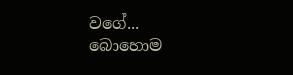වගේ...
බොහොම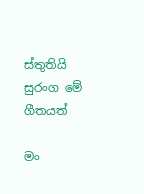ස්තුතියි සුරංග මේ ගීතයත්

මං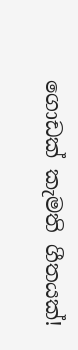ගොඩක් කැමති ගීතයක්!